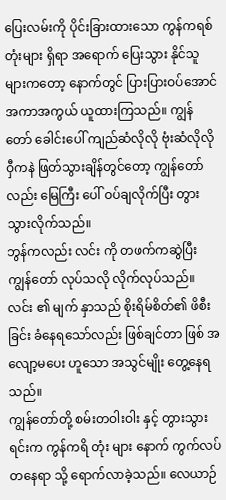ပြေးလမ်းကို ပိုင်းခြားထားသော ကွန်ကရစ် တုံးများ ရှိရာ အရောက် ပြေးသွား နိုင်သူများကတော့ နောက်တွင် ပြားပြားဝပ်အောင် အကာအကွယ် ယူထားကြသည်။ ကျွန်တော် ခေါင်းပေါ် ကျည်ဆံလိုလို ဗုံးဆံလိုလို ဝှီကနဲ ဖြတ်သွားချိန်တွင်တော့ ကျွန်တော်လည်း မြေကြီး ပေါ် ဝပ်ချလိုက်ပြီး တွားသွားလိုက်သည်။
ဘွန်ကလည်း လင်း ကို တဖက်ကဆွဲပြီး ကျွန်တော် လုပ်သလို လိုက်လုပ်သည်။ လင်း ၏ မျက် နှာသည် စိုးရိမ်စိတ်၏ ဖိစီးခြင်း ခံနေရသော်လည်း ဖြစ်ချင်တာ ဖြစ် အလျော့မပေး ဟူသော အသွင်မျိုး တွေ့နေရသည်။
ကျွန်တော်တို့ စမ်းတဝါးဝါး နှင့် တွားသွားရင်းက ကွန်ကရိ တုံး များ နောက် ကွက်လပ် တနေရာ သို့ ရောက်လာခဲ့သည်။ လေယာဉ်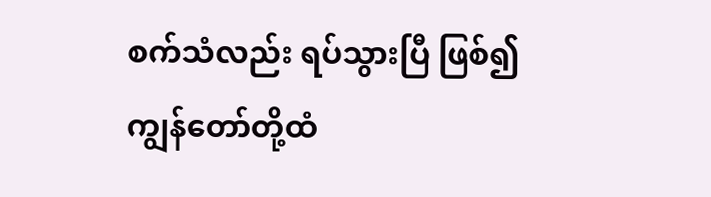စက်သံလည်း ရပ်သွားပြီ ဖြစ်၍ ကျွန်တော်တို့ထံ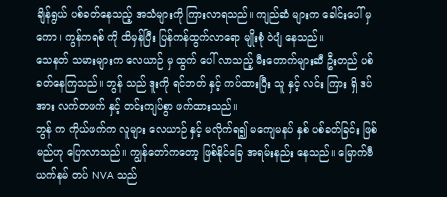ချိန်ရွယ် ပစ်ခတ်နေသည့် အသံများကို ကြားလာရသည်။ ကျည်ဆံ များက ခေါင်းပေါ် မှ ကော၊ ကွန်ကရစ် ကို ထိမှန်ပြီး ပြန်ကန်ထွက်လာရော မျိုးစုံ ဝဲပျံ နေသည်။
သေနတ် သမားများက လေယာဉ် မှ ထွက် ပေါ် လာသည့် မီးတောက်များဆီ ဦးတည် ပစ်ခတ်နေကြသည်။ ဘွန် သည် ဒူးကို ရင်ဘတ် နှင့် ကပ်ထားပြီး သူ နှင့် လင်း ကြား ရှိ ဒပ် အား လက်တဖက် နှင့် တင်းကျပ်စွာ ဖက်ထားသည်။
ဘွန် က ကိုယ်ဖက်က လူများ လေယာဉ် နှင့် မလိုက်ရ၍ မကျေမနပ် နှစ် ပစ်ခတ်ခြင်း ဖြစ်မည်ဟု ပြောလာသည်။ ကျွန်တော်ကတော့ ဖြစ်နိုင်ခြေ အရမ်းနည်း နေသည်။ မြောက်ဗီယက်နမ် တပ် NVA သည်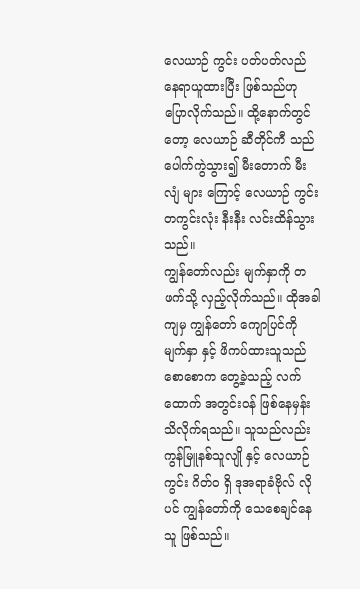လေယာဉ် ကွင်း ပတ်ပတ်လည် နေရာယူထားပြီး ဖြစ်သည်ဟု ပြောလိုက်သည်။ ထို့နောက်တွင်တော့ လေယာဉ် ဆီတိုင်ကီ သည် ပေါက်ကွဲသွား၍ မီးတောက် မီးလျံ များ ကြောင့် လေယာဉ် ကွင်း တကွင်းလုံး နီးနီး လင်းထိန်သွားသည်။
ကျွန်တော်လည်း မျက်နှာကို တဖက်သို့ လှည့်လိုက်သည်။ ထိုအခါကျမှ ကျွန်တော် ကျောပြင်ကို မျက်နှာ နှင့် ဖိကပ်ထားသူသည် စောစောက တွေ့ခဲ့သည့် လက်ထောက် အတွင်းဝန် ဖြစ်နေမှန်း သိလိုက်ရသည်။ သူသည်လည်း ကွန်မြူနစ်သူလျို နှင့် လေယာဉ် ကွင်း ဂိတ်ဝ ရှိ ဒုအရာခံဗိုလ် လိုပင် ကျွန်တော်ကို သေစေချင်နေသူ ဖြစ်သည်။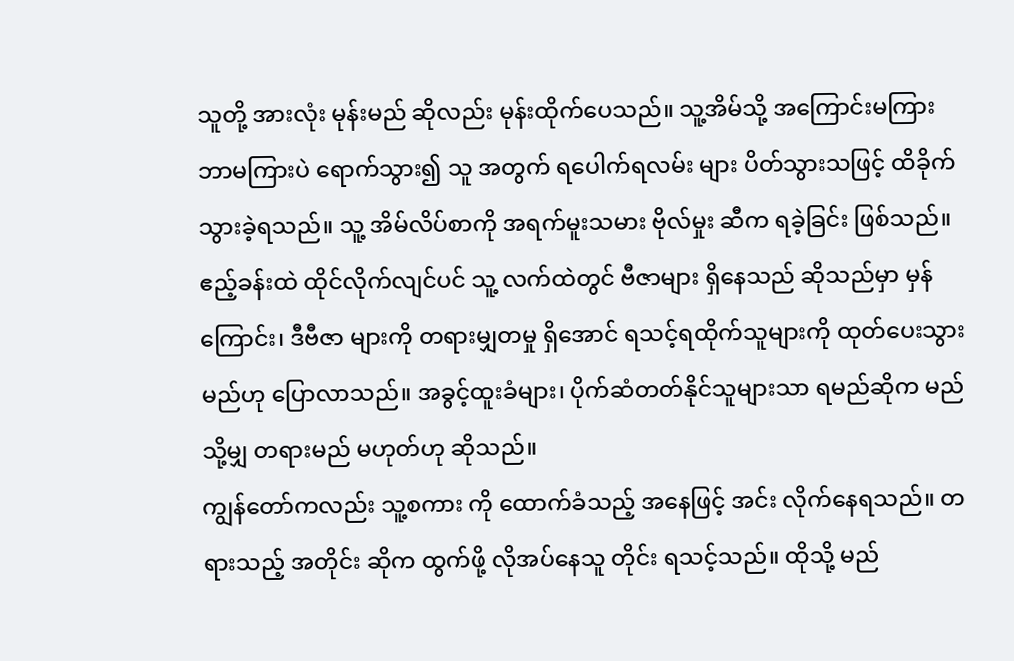သူတို့ အားလုံး မုန်းမည် ဆိုလည်း မုန်းထိုက်ပေသည်။ သူ့အိမ်သို့ အကြောင်းမကြား ဘာမကြားပဲ ရောက်သွား၍ သူ အတွက် ရပေါက်ရလမ်း များ ပိတ်သွားသဖြင့် ထိခိုက်သွားခဲ့ရသည်။ သူ့ အိမ်လိပ်စာကို အရက်မူးသမား ဗိုလ်မှုး ဆီက ရခဲ့ခြင်း ဖြစ်သည်။
ဧည့်ခန်းထဲ ထိုင်လိုက်လျင်ပင် သူ့ လက်ထဲတွင် ဗီဇာများ ရှိနေသည် ဆိုသည်မှာ မှန်ကြောင်း၊ ဒီဗီဇာ များကို တရားမျှတမှု ရှိအောင် ရသင့်ရထိုက်သူများကို ထုတ်ပေးသွားမည်ဟု ပြောလာသည်။ အခွင့်ထူးခံများ၊ ပိုက်ဆံတတ်နိုင်သူများသာ ရမည်ဆိုက မည်သို့မျှ တရားမည် မဟုတ်ဟု ဆိုသည်။
ကျွန်တော်ကလည်း သူ့စကား ကို ထောက်ခံသည့် အနေဖြင့် အင်း လိုက်နေရသည်။ တရားသည့် အတိုင်း ဆိုက ထွက်ဖို့ လိုအပ်နေသူ တိုင်း ရသင့်သည်။ ထိုသို့ မည်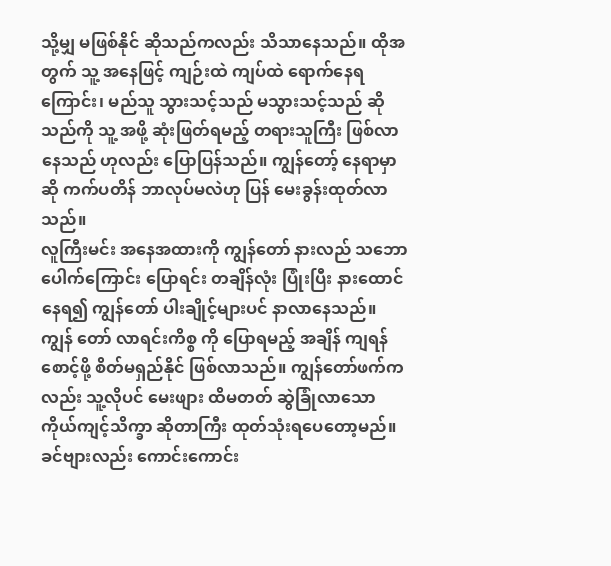သို့မျှ မဖြစ်နိုင် ဆိုသည်ကလည်း သိသာနေသည်။ ထိုအတွက် သူ့ အနေဖြင့် ကျဉ်းထဲ ကျပ်ထဲ ရောက်နေရကြောင်း၊ မည်သူ သွားသင့်သည် မသွားသင့်သည် ဆိုသည်ကို သူ့ အဖို့ ဆုံးဖြတ်ရမည့် တရားသူကြီး ဖြစ်လာနေသည် ဟုလည်း ပြောပြန်သည်။ ကျွန်တော့် နေရာမှာဆို ကက်ပတိန် ဘာလုပ်မလဲဟု ပြန် မေးခွန်းထုတ်လာသည်။
လူကြီးမင်း အနေအထားကို ကျွန်တော် နားလည် သဘောပေါက်ကြောင်း ပြောရင်း တချိန်လုံး ပြုံးပြီး နားထောင်နေရ၍ ကျွန်တော် ပါးချိုင့်များပင် နာလာနေသည်။ ကျွန် တော် လာရင်းကိစ္စ ကို ပြောရမည့် အချိန် ကျရန် စောင့်ဖို့ စိတ်မရှည်နိုင် ဖြစ်လာသည်။ ကျွန်တော်ဖက်ကလည်း သူ့လိုပင် မေးဖျား ထိမတတ် ဆွဲခြုံလာသော ကိုယ်ကျင့်သိက္ခာ ဆိုတာကြီး ထုတ်သုံးရပေတော့မည်။
ခင်ဗျားလည်း ကောင်းကောင်း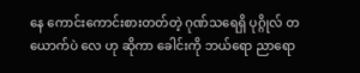နေ ကောင်းကောင်းစားတတ်တဲ့ ဂုဏ်သရေရှိ ပုဂ္ဂိုလ် တယောက်ပဲ လေ ဟု ဆိုကာ ခေါင်းကို ဘယ်ရော ညာရော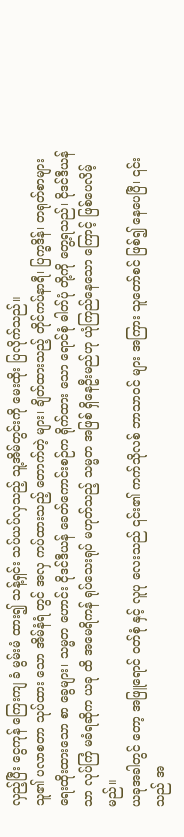လှည့်ပြီး ငွေကုန် ကြေးကျ ခံ မွမ်းမံ ထား၍ သန့်ရှင်း သပ်ယပ်လှသည့် သူ့အိမ်တွင်းကို မေးထိုး ပြလိုက်သည်။
သူ၏ ပလာစတာ သုပ်ထား သော အိမ်နံရံ တွင် အလှ ကပ်ထားသည့် တောက်တဲ့ များ၊ ချိတ်ထားသည့် တိုင်ကပ်နာရီ၊ ပြက္ခဒိန်၊ တရုတ်စာများ ရေးထိုးထားသော စာ ခွေများ၊ သမ္မတ ဟောင်း ငိုဒင်ဒီယန် ခေတ်ကောင်းစဉ်က ရိုက်ထား သော ရောင်စုံ ဓါတ်ပုံ တို့ကို တွေ့ရသည်၊ ငိုဒင်ဒီယန်သာ လုပ်ကြံ မခံရဆိုက ယခု ထိ အမေရိကန် ရုပ်သေးရုပ် မဟုတ်သည့် သမ္မတ အဖြစ် ရှိနေဦးမည်ဟု ယုံကြည်နေသော ကြောင့် ဖြစ်ပေလိမ့်မည်။
ယခုအခါတွင် တော့ အဖြူရောင် ဝတ်စုံ နှင့် လူပု လေးသည် ၎င်း၏ ကက်သိုလစ် ဘာသာဝင် များ အကြား သူတော်စင် ဖြစ်၍ နေပေပြီ၊ ၎င်းသည် အ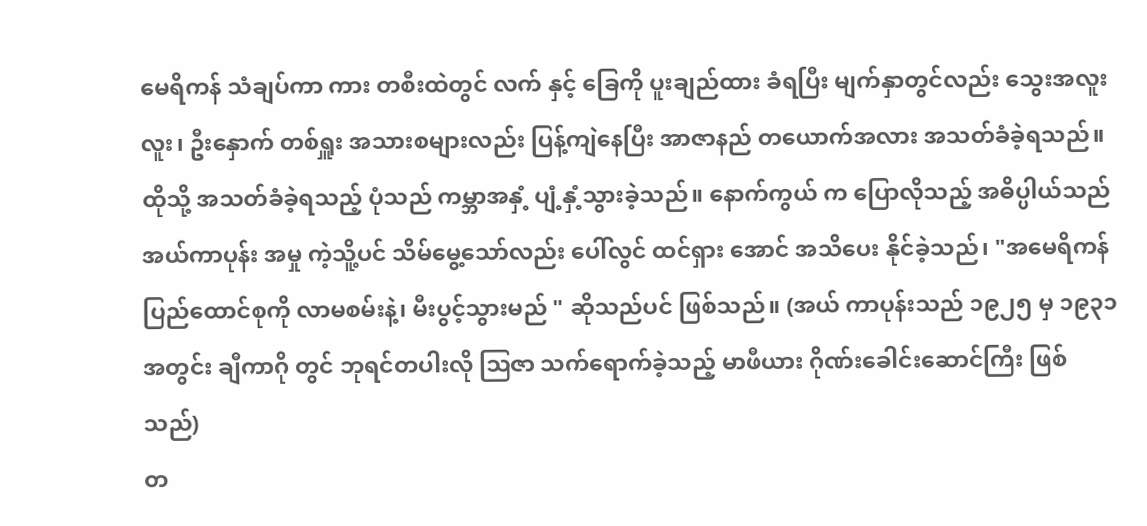မေရိကန် သံချပ်ကာ ကား တစီးထဲတွင် လက် နှင့် ခြေကို ပူးချည်ထား ခံရပြီး မျက်နှာတွင်လည်း သွေးအလူးလူး၊ ဦးနှောက် တစ်ရှူး အသားစများလည်း ပြန့်ကျဲနေပြီး အာဇာနည် တယောက်အလား အသတ်ခံခဲ့ရသည်။ ထိုသို့ အသတ်ခံခဲ့ရသည့် ပုံသည် ကမ္ဘာအနှံ့ ပျံ့နှံ့သွားခဲ့သည်။ နောက်ကွယ် က ပြောလိုသည့် အဓိပ္ပါယ်သည် အယ်ကာပုန်း အမှု ကဲ့သိူ့ပင် သိမ်မွေ့သော်လည်း ပေါ်လွင် ထင်ရှား အောင် အသိပေး နိုင်ခဲ့သည်၊ "အမေရိကန် ပြည်ထောင်စုကို လာမစမ်းနဲ့၊ မီးပွင့်သွားမည် " ဆိုသည်ပင် ဖြစ်သည်။ (အယ် ကာပုန်းသည် ၁၉၂၅ မှ ၁၉၃၁ အတွင်း ချီကာဂို တွင် ဘုရင်တပါးလို ဩဇာ သက်ရောက်ခဲ့သည့် မာဖီယား ဂိုဏ်းခေါင်းဆောင်ကြီး ဖြစ်သည်)
တ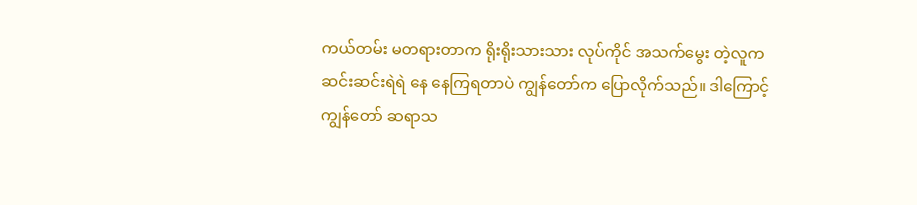ကယ်တမ်း မတရားတာက ရိုးရိုးသားသား လုပ်ကိုင် အသက်မွေး တဲ့လူက ဆင်းဆင်းရဲရဲ နေ နေကြရတာပဲ ကျွန်တော်က ပြောလိုက်သည်။ ဒါကြောင့် ကျွန်တော် ဆရာသ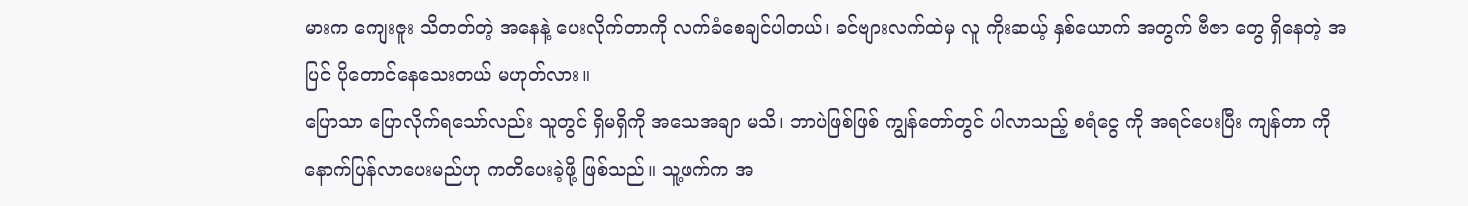မားက ကျေးဇူး သိတတ်တဲ့ အနေနဲ့ ပေးလိုက်တာကို လက်ခံစေချင်ပါတယ်၊ ခင်ဗျားလက်ထဲမှ လူ ကိုးဆယ့် နှစ်ယောက် အတွက် ဗီဇာ တွေ ရှိနေတဲ့ အပြင် ပိုတောင်နေသေးတယ် မဟုတ်လား။
ပြောသာ ပြောလိုက်ရသော်လည်း သူတွင် ရှိမရှိကို အသေအချာ မသိ၊ ဘာပဲဖြစ်ဖြစ် ကျွန်တော်တွင် ပါလာသည့် စရံငွေ ကို အရင်ပေးပြီး ကျန်တာ ကို နောက်ပြန်လာပေးမည်ဟု ကတိပေးခဲ့ဖို့ ဖြစ်သည်။ သူ့ဖက်က အ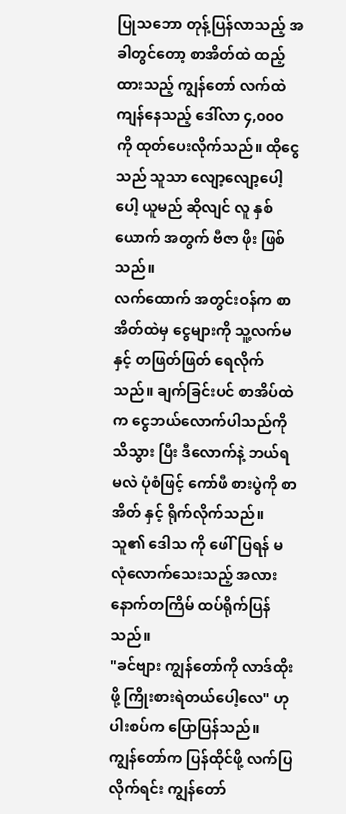ပြုသဘော တုန့်ပြန်လာသည့် အခါတွင်တော့ စာအိတ်ထဲ ထည့်ထားသည့် ကျွန်တော် လက်ထဲ ကျန်နေသည့် ဒေါ်လာ ၄,၀၀၀ ကို ထုတ်ပေးလိုက်သည်။ ထိုငွေ သည် သူသာ လျော့လျော့ပေါ့ပေါ့ ယူမည် ဆိုလျင် လူ နှစ်ယောက် အတွက် ဗီဇာ ဖိုး ဖြစ်သည်။
လက်ထောက် အတွင်းဝန်က စာအိတ်ထဲမှ ငွေများကို သူ့လက်မ နှင့် တဖြတ်ဖြတ် ရေလိုက်သည်။ ချက်ခြင်းပင် စာအိပ်ထဲက ငွေဘယ်လောက်ပါသည်ကို သိသွား ပြီး ဒီလောက်နဲ့ ဘယ်ရမလဲ ပုံစံဖြင့် ကော်ဖီ စားပွဲကို စာအိတ် နှင့် ရိုက်လိုက်သည်။ သူ၏ ဒေါသ ကို ဖေါ်ပြရန် မလုံလောက်သေးသည့် အလား နောက်တကြိမ် ထပ်ရိုက်ပြန်သည်။
"ခင်ဗျား ကျွန်တော်ကို လာဒ်ထိုးဖို့ ကြိုးစားရဲတယ်ပေါ့လေ" ဟု ပါးစပ်က ပြောပြန်သည်။
ကျွန်တော်က ပြန်ထိုင်ဖို့ လက်ပြလိုက်ရင်း ကျွန်တော်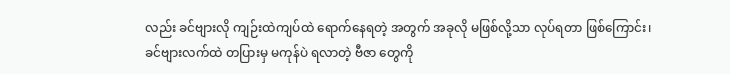လည်း ခင်ဗျားလို ကျဉ်းထဲကျပ်ထဲ ရောက်နေရတဲ့ အတွက် အခုလို မဖြစ်လို့သာ လုပ်ရတာ ဖြစ်ကြောင်း၊ ခင်ဗျားလက်ထဲ တပြားမှ မကုန်ပဲ ရလာတဲ့ ဗီဇာ တွေကို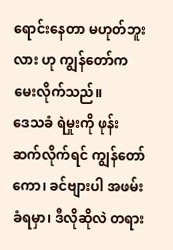ရောင်းနေတာ မဟုတ်ဘူးလား ဟု ကျွန်တော်က မေးလိုက်သည်။
ဒေသခံ ရဲမှုးကို ဖုန်းဆက်လိုက်ရင် ကျွန်တော်ကော၊ ခင်ဗျားပါ အဖမ်းခံရမှာ၊ ဒီလိုဆိုလဲ တရား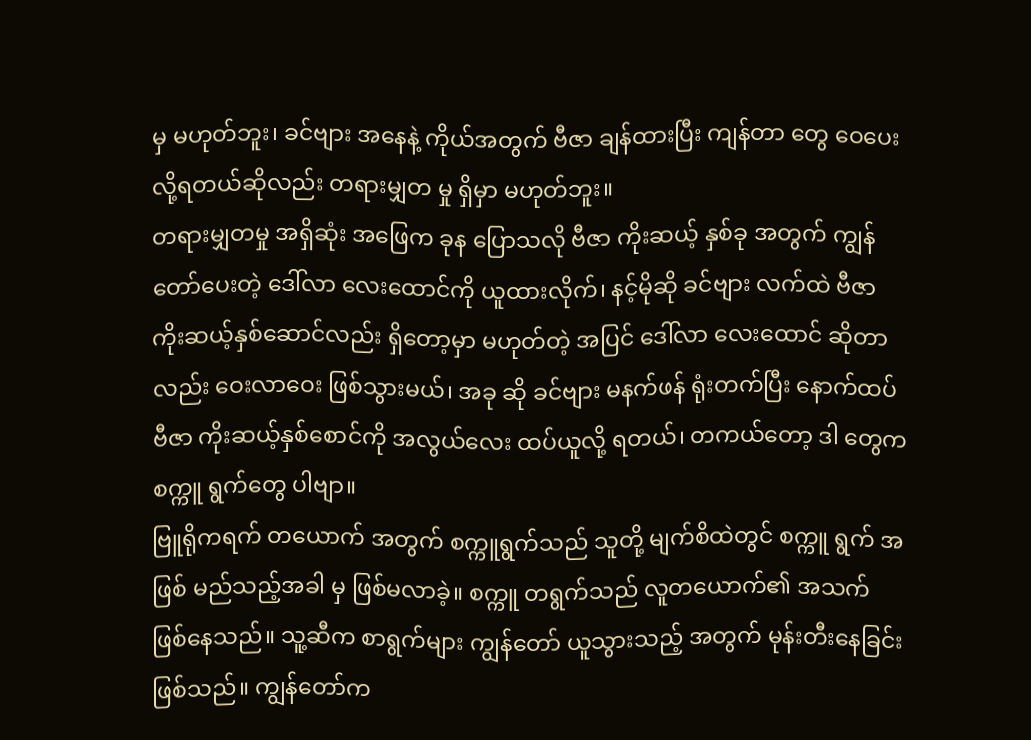မှ မဟုတ်ဘူး၊ ခင်ဗျား အနေနဲ့ ကိုယ်အတွက် ဗီဇာ ချန်ထားပြီး ကျန်တာ တွေ ဝေပေးလို့ရတယ်ဆိုလည်း တရားမျှတ မှု ရှိမှာ မဟုတ်ဘူး။
တရားမျှတမှု အရှိဆုံး အဖြေက ခုန ပြောသလို ဗီဇာ ကိုးဆယ့် နှစ်ခု အတွက် ကျွန်တော်ပေးတဲ့ ဒေါ်လာ လေးထောင်ကို ယူထားလိုက်၊ နင့်မိုဆို ခင်ဗျား လက်ထဲ ဗီဇာ ကိုးဆယ့်နှစ်ဆောင်လည်း ရှိတော့မှာ မဟုတ်တဲ့ အပြင် ဒေါ်လာ လေးထောင် ဆိုတာလည်း ဝေးလာဝေး ဖြစ်သွားမယ်၊ အခု ဆို ခင်ဗျား မနက်ဖန် ရုံးတက်ပြီး နောက်ထပ် ဗီဇာ ကိုးဆယ့်နှစ်စောင်ကို အလွယ်လေး ထပ်ယူလို့ ရတယ်၊ တကယ်တော့ ဒါ တွေက စက္ကူ ရွက်တွေ ပါဗျာ။
ဗြူရိုကရက် တယောက် အတွက် စက္ကူရွက်သည် သူတို့ မျက်စိထဲတွင် စက္ကူ ရွက် အဖြစ် မည်သည့်အခါ မှ ဖြစ်မလာခဲ့။ စက္ကူ တရွက်သည် လူတယောက်၏ အသက် ဖြစ်နေသည်။ သူ့ဆီက စာရွက်များ ကျွန်တော် ယူသွားသည့် အတွက် မုန်းတီးနေခြင်း ဖြစ်သည်။ ကျွန်တော်က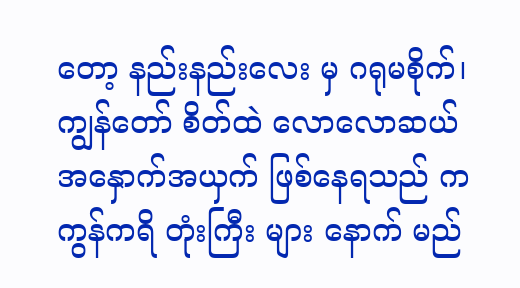တော့ နည်းနည်းလေး မှ ဂရုမစိုက်၊ ကျွန်တော် စိတ်ထဲ လောလောဆယ် အနှောက်အယှက် ဖြစ်နေရသည် က ကွန်ကရိ တုံးကြီး များ နောက် မည်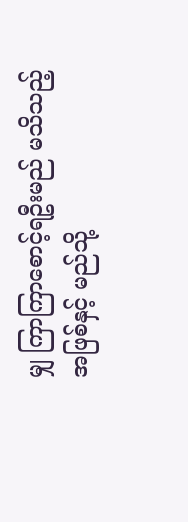မျှ ကြာကြာစောင့်ရဦးမည် မသိသည့် အဖြစ်နှင့် မည်သို့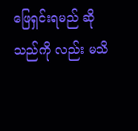ဖြေရှင်းရမည် ဆိုသည်ကို လည်း မသိ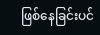ဖြစ်နေခြင်းပင်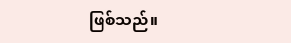ဖြစ်သည်။